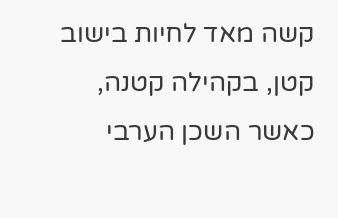קשה מאד לחיות בישוב קטן, בקהילה קטנה, כאשר השכן הערבי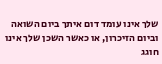שלך אינו עומד דום איתך ביום השואה וביום הזיכרון, או כאשר השכן שלך אינו חוגג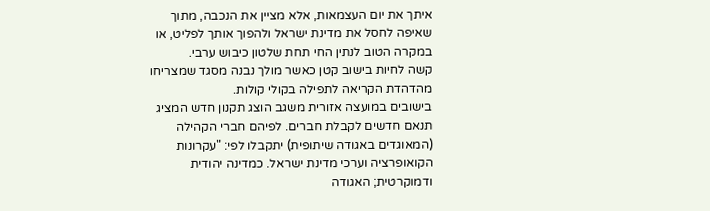איתך את יום העצמאות, אלא מציין את הנכבה, מתוך שאיפה לחסל את מדינת ישראל ולהפוך אותך לפליט, או במקרה הטוב לנתין החי תחת שלטון כיבוש ערבי.
קשה לחיות בישוב קטן כאשר מולך נבנה מסגד שמצריחו מהדהדת הקריאה לתפילה בקולי קולות.
בישובים במועצה אזורית משגב הוצג תקנון חדש המציג תנאם חדשים לקבלת חברים. לפיהם חברי הקהילה (המאוגדים באגודה שיתופית) יתקבלו לפי: "עקרונות הקואופרציה וערכי מדינת ישראל. כמדינה יהודית ודמוקרטית; האגודה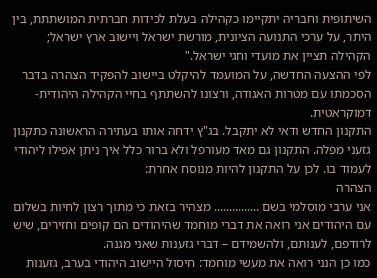השיתופית וחבריה יתקיימו כקהילה בעלת לכידות חברתית המושתתת, בין היתר, על ערכי התנועה הציונית, מורשת ישראל ויישוב ארץ ישראל; הקהילה תציין את מועדי וחגי ישראל."
לפי ההצעה החדשה, על המועמד להיקלט ביישוב להפקיד הצהרה בדבר הסכמתו עם מטרות האגודה, ורצונו להשתתף בחיי הקהילה היהודית-דמוקראטית.
התקנון החדש ודאי לא יתקבל. בג"ץ ידחה אותו בעתירה הראשונה כתקנון גזעני מפלה. התקנון גם מאד מעורפל ולא ברור כלל איך ניתן אפילו ליהודי לעמוד בו. לכן על התקנון להיות מנוסח אחרת:
הצהרה
אני ערבי מוסלמי בשם ............... מצהיר בזאת כי מתוך רצון לחיות בשלום עם היהודים אני רואה את דברי מוחמד שהיהודים הם קופים וחזירים, שיש לרודפם, לענותם, ולהשמידם – דברי גזענות שאני מגנה.
כמו כן הנני רואה את מעשי מוחמד: חיסול היישוב היהודי בערב, גזענות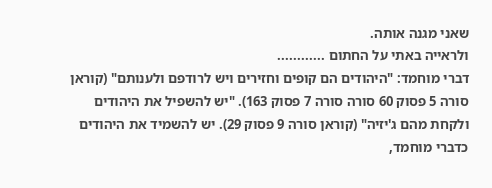שאני מגנה אותה.
ולראייה באתי על החתום ............
דברי מוחמד: "היהודים הם קופים וחזירים ויש לרודפם ולענותם" (קוראן סורה 5 פסוק 60 סורה סורה 7 פסוק 163). "יש להשפיל את היהודים ולקחת מהם ג'יזיה" (קוראן סורה 9 פסוק 29). יש להשמיד את היהודים כדברי מוחמד,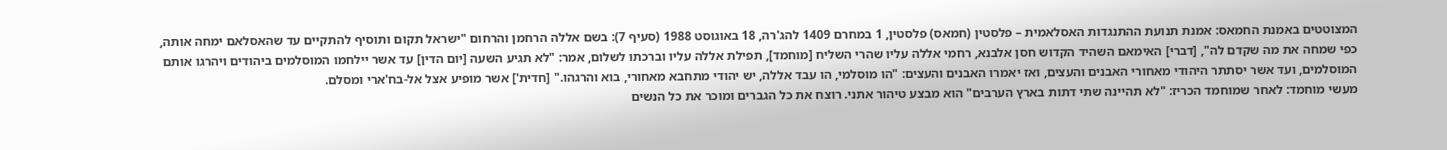המצוטטים באמנת החמאס: אמנת תנועת ההתנגדות האסלאמית – פלסטין (חמאס) פלסטין, 1 במחרם 1409 להג'רה, 18 באוגוסט 1988 (סעיף 7): בשם אללה הרחמן והרחום "ישראל תקום ותוסיף להתקיים עד שהאסלאם ימחה אותה, כפי שמחה את מה שקדם לה", [דברי] האימאם השהיד הקדוש חסן אלבנא, רחמי אללה עליו שהרי השליח [מוחמד], תפילת אללה עליו וברכתו לשלום, אמר: "לא תגיע השעה [יום הדין] עד אשר יילחמו המוסלמים ביהודים ויהרגו אותם המוסלמים, ועד אשר יסתתר היהודי מאחורי האבנים והעצים, ואז יאמרו האבנים והעצים: "הו מוסלמי, הו עבד אללה, יש יהודי מתחבא מאחורי, בוא והרגהו." [חדית'] אשר מופיע אצל אל-בח'ארי ומסלם.
מעשי מוחמד: לאחר שמוחמד הכריז: "לא תהיינה שתי דתות בארץ הערבים" הוא מבצע טיהור אתני. רוצח את כל הגברים ומוכר את כל הנשים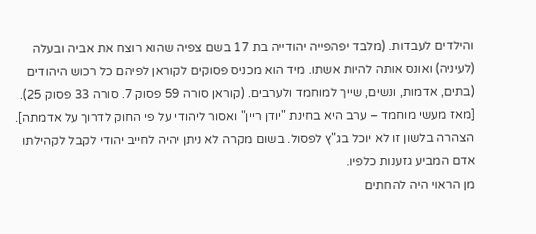והילדים לעבדות. (מלבד יפהפייה יהודייה בת 17 בשם צפיה שהוא רוצח את אביה ובעלה (לעיניה) ואונס אותה להיות אשתו. מיד הוא מכניס פסוקים לקוראן לפיהם כל רכוש היהודים (בתים, אדמות, ונשים, שייך למוחמד ולערבים. (קוראן סורה 59 פסוק 7. סורה 33 פסוק 25).
[מאז מעשי מוחמד – ערב היא בחינת "יודן ריין" ואסור ליהודי על פי החוק לדרוך על אדמתה].
הצהרה בלשון זו לא יוכל בג"ץ לפסול. בשום מקרה לא ניתן יהיה לחייב יהודי לקבל לקהילתו אדם המביע גזענות כלפיו.
מן הראוי היה להחתים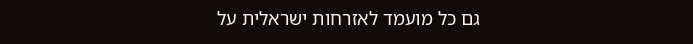גם כל מועמד לאזרחות ישראלית על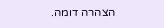הצהרה דומה.